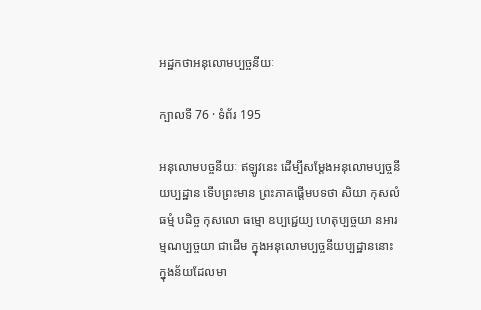អដ្ឋកថាអនុលោមប្បច្ចនីយៈ

ក្បាលទី 76 · ទំព័រ 195

អនុលោមបច្ចនីយៈ ឥឡូវនេះ ដើម្បីសម្តែងអនុលោមប្បច្ចនីយប្បដ្ឋាន ទើបព្រះមាន ព្រះភាគផ្តើមបទថា សិយា កុសលំ ធម្មំ បដិច្ច កុសលោ ធម្មោ ឧប្បជ្ជេយ្យ ហេតុប្បច្ចយា នអារម្មណប្បច្ចយា ជាដើម ក្នុងអនុលោមប្បច្ចនីយប្បដ្ឋាននោះ ក្នុងន័យដែលមា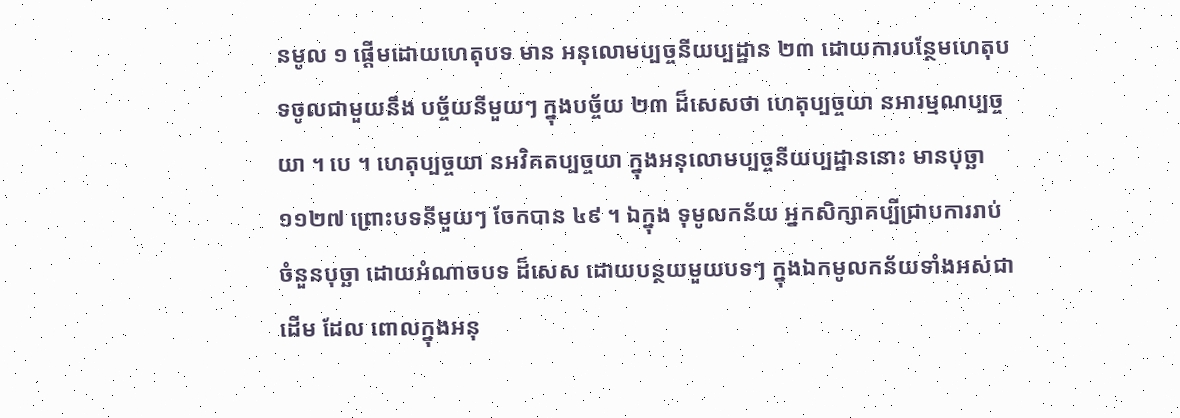នមូល ១ ផ្តើមដោយហេតុបទ មាន អនុលោមប្បច្ចនីយប្បដ្ឋាន ២៣ ដោយការបន្ថែមហេតុបទចូលជាមួយនឹង បច្ច័យនីមួយៗ ក្នុងបច្ច័យ ២៣ ដ៏សេសថា ហេតុប្បច្ចយា នអារម្មណប្បច្ចយា ។ បេ ។ ហេតុប្បច្ចយា នអវិគតប្បច្ចយា ក្នុងអនុលោមប្បច្ចនីយប្បដ្ឋាននោះ មានបុច្ឆា ១១២៧ ព្រោះបទនីមួយៗ ចែកបាន ៤៩ ។ ឯក្នុង ទុមូលកន័យ អ្នកសិក្សាគប្បីជ្រាបការរាប់ចំនួនបុច្ឆា ដោយអំណាចបទ ដ៏សេស ដោយបន្ថយមួយបទៗ ក្នុងឯកមូលកន័យទាំងអស់ជាដើម ដែល ពោលក្នុងអនុ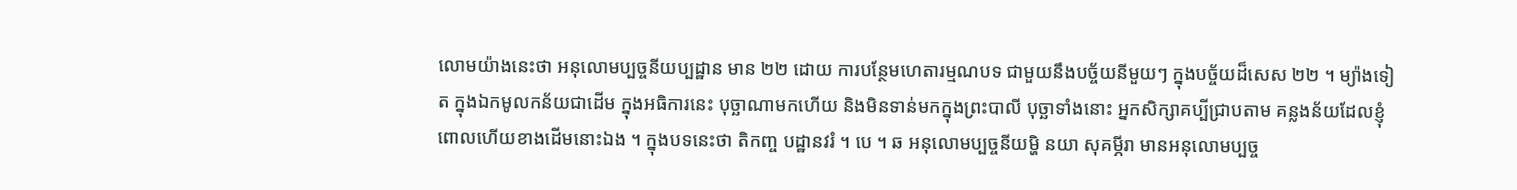លោមយ៉ាងនេះថា អនុលោមប្បច្ចនីយប្បដ្ឋាន មាន ២២ ដោយ ការបន្ថែមហេតារម្មណបទ ជាមួយនឹងបច្ច័យនីមួយៗ ក្នុងបច្ច័យដ៏សេស ២២ ។ ម្យ៉ាងទៀត ក្នុងឯកមូលកន័យជាដើម ក្នុងអធិការនេះ បុច្ឆាណាមកហើយ និងមិនទាន់មកក្នុងព្រះបាលី បុច្ឆាទាំងនោះ អ្នកសិក្សាគប្បីជ្រាបតាម គន្លងន័យដែលខ្ញុំពោលហើយខាងដើមនោះឯង ។ ក្នុងបទនេះថា តិកញ្ច បដ្ឋានវរំ ។ បេ ។ ឆ អនុលោមប្បច្ចនីយម្ហិ នយា សុគម្ភីរា មានអនុលោមប្បច្ច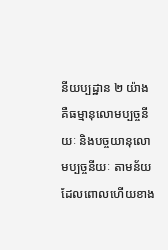នីយប្បដ្ឋាន ២ យ៉ាង គឺធម្មានុលោមប្បច្ចនីយៈ និងបច្ចយានុលោមប្បច្ចនីយៈ តាមន័យដែលពោលហើយខាង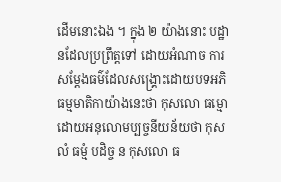ដើមនោះឯង ។ ក្នុង ២ យ៉ាងនោះ បដ្ឋានដែលប្រព្រឹត្តទៅ ដោយអំណាច ការសម្តែងធម៌ដែលសង្គ្រោះដោយបទអភិធម្មមាតិកាយ៉ាងនេះថា កុសលោ ធម្មោ ដោយអនុលោមប្បច្ចនីយន័យថា កុសលំ ធម្មំ បដិច្ច ន កុសលោ ធ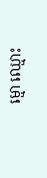ម្មោ ឈ្មោះ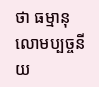ថា ធម្មានុលោមប្បច្ចនីយ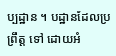ប្បដ្ឋាន ។ បដ្ឋានដែលប្រព្រឹត្ត ទៅ ដោយអំ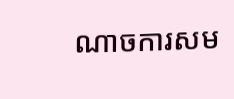ណាចការសម